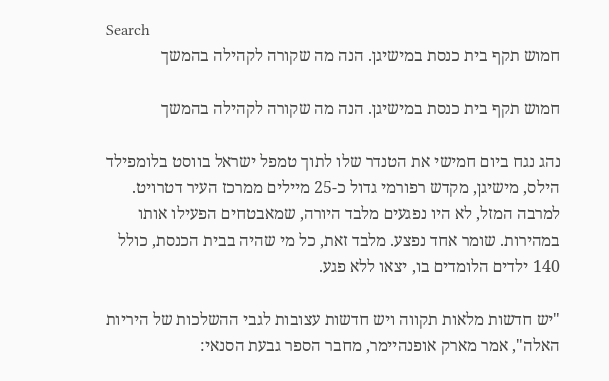Search
חמוש תקף בית כנסת במישיגן. הנה מה שקורה לקהילה בהמשך

חמוש תקף בית כנסת במישיגן. הנה מה שקורה לקהילה בהמשך

נהג נגח ביום חמישי את הטנדר שלו לתוך טמפל ישראל בווסט בלומפילד הילס, מישיגן, מקדש רפורמי גדול כ-25 מיילים ממרכז העיר דטרויט. למרבה המזל, לא היו נפגעים מלבד היורה, שמאבטחים הפעילו אותו במהירות. שומר אחד נפצע. מלבד זאת, כל מי שהיה בבית הכנסת, כולל 140 ילדים הלומדים בו, יצאו ללא פגע.

"יש חדשות מלאות תקווה ויש חדשות עצובות לגבי ההשלכות של היריות האלה", אמר מארק אופנהיימר, מחבר הספר גבעת הסנאי: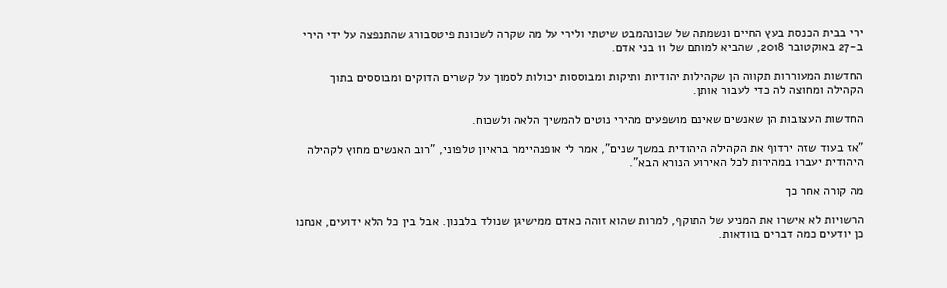ירי בבית הכנסת בעץ החיים ונשמתה של שכונהמבט שיטתי ולירי על מה שקרה לשכונת פיטסבורג שהתנפצה על ידי הירי ב-27 באוקטובר 2018, שהביא למותם של 11 בני אדם.

החדשות המעוררות תקווה הן שקהילות יהודיות ותיקות ומבוססות יכולות לסמוך על קשרים הדוקים ומבוססים בתוך הקהילה ומחוצה לה כדי לעבור אותן.

החדשות העצובות הן שאנשים שאינם מושפעים מהירי נוטים להמשיך הלאה ולשכוח.

"אז בעוד שזה ירדוף את הקהילה היהודית במשך שנים", אמר לי אופנהיימר בראיון טלפוני, "רוב האנשים מחוץ לקהילה היהודית יעברו במהירות לכל האירוע הנורא הבא".

מה קורה אחר כך

הרשויות לא אישרו את המניע של התוקף, למרות שהוא זוהה כאדם ממישיגן שנולד בלבנון. אבל בין כל הלא ידועים, אנחנו כן יודעים כמה דברים בוודאות.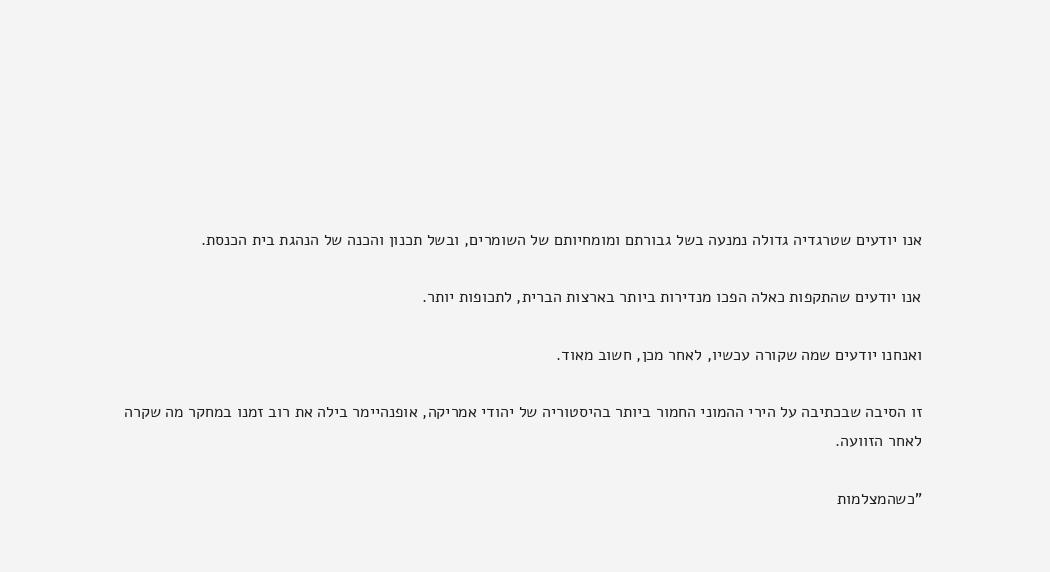אנו יודעים שטרגדיה גדולה נמנעה בשל גבורתם ומומחיותם של השומרים, ובשל תכנון והכנה של הנהגת בית הכנסת.

אנו יודעים שהתקפות כאלה הפכו מנדירות ביותר בארצות הברית, לתכופות יותר.

ואנחנו יודעים שמה שקורה עכשיו, לאחר מכן, חשוב מאוד.

זו הסיבה שבכתיבה על הירי ההמוני החמור ביותר בהיסטוריה של יהודי אמריקה, אופנהיימר בילה את רוב זמנו במחקר מה שקרה לאחר הזוועה.

"כשהמצלמות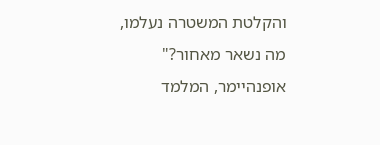והקלטת המשטרה נעלמו, מה נשאר מאחור?" אופנהיימר, המלמד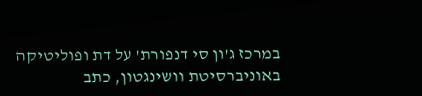במרכז ג'ון סי דנפורת' על דת ופוליטיקה באוניברסיטת וושינגטון, כתב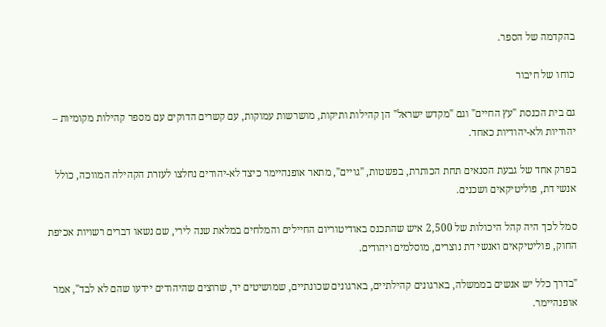בהקדמה של הספר.

כוחו של חיבור

גם בית הכנסת "עץ החיים" וגם "מקדש ישראל" הן קהילות ותיקות, מושרשות עמוקות, עם קשרים הדוקים עם מספר קהילות מקומיות – יהודיות ולא-יהודיות כאחד.

בפרק אחד של גבעת הסנאים תחת הכותרת, בפשטות, "גויים", מתאר אופנהיימר כיצד לא-יהודים נחלצו לעזרת הקהילה המווכה, כולל אנשי דת, פוליטיקאים ושכנים.

סמל לכך היה קהל היכולות של 2,500 איש שהתכנס באודיטוריום החיילים והמלחים במלאת שנה לירי, שם נשאו דברים רשויות אכיפת החוק, פוליטיקאים ואנשי דת נוצרים, מוסלמים ויהודים.

"בדרך כלל יש אנשים בממשלה, בארגונים קהילתיים, בארגונים שכונתיים, שמושיטים יד, שרוצים שהיהודים יידעו שהם לא לבד", אמר אופנהיימר.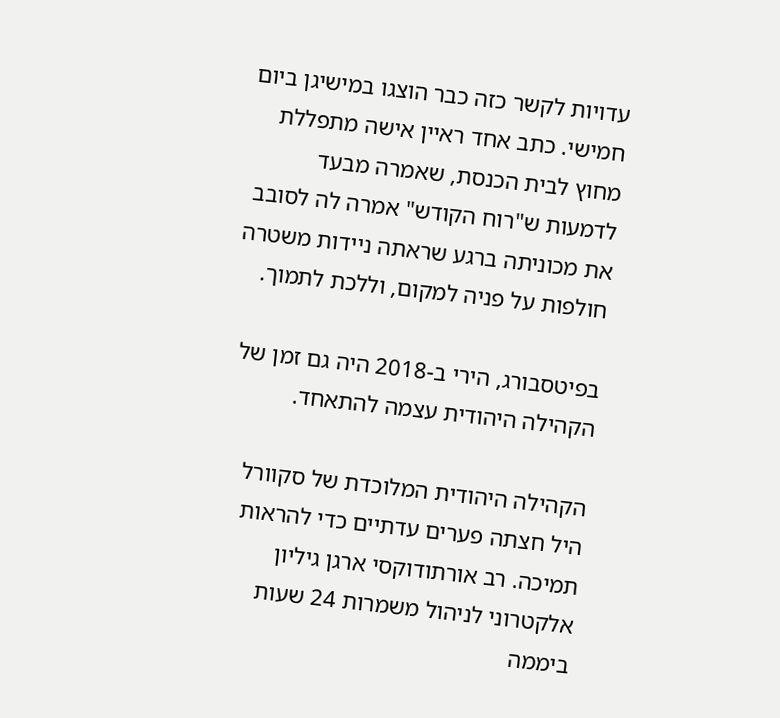עדויות לקשר כזה כבר הוצגו במישיגן ביום חמישי. כתב אחד ראיין אישה מתפללת מחוץ לבית הכנסת, שאמרה מבעד לדמעות ש"רוח הקודש" אמרה לה לסובב את מכוניתה ברגע שראתה ניידות משטרה חולפות על פניה למקום, וללכת לתמוך.

בפיטסבורג, הירי ב-2018 היה גם זמן של הקהילה היהודית עצמה להתאחד.

הקהילה היהודית המלוכדת של סקוורל היל חצתה פערים עדתיים כדי להראות תמיכה. רב אורתודוקסי ארגן גיליון אלקטרוני לניהול משמרות 24 שעות ביממה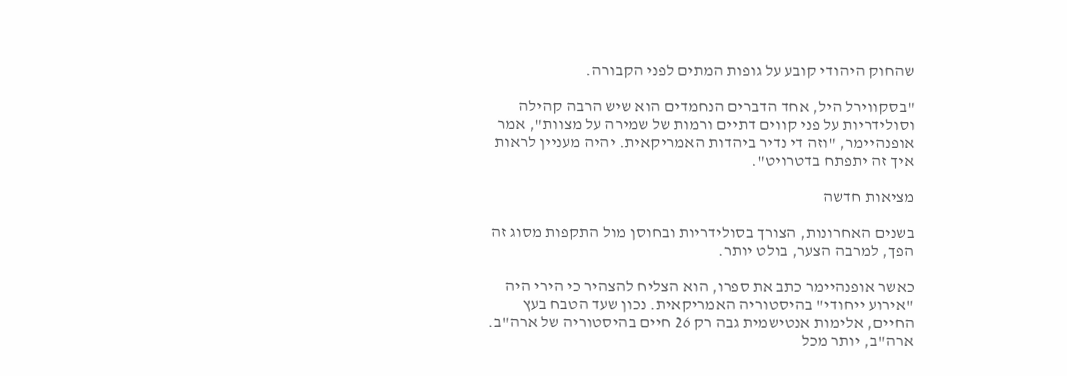שהחוק היהודי קובע על גופות המתים לפני הקבורה.

"בסקווירל היל, אחד הדברים הנחמדים הוא שיש הרבה קהילה וסולידריות על פני קווים דתיים ורמות של שמירה על מצוות", אמר אופנהיימר, "וזה די נדיר ביהדות האמריקאית. יהיה מעניין לראות איך זה יתפתח בדטרויט".

מציאות חדשה

בשנים האחרונות, הצורך בסולידריות ובחוסן מול התקפות מסוג זה הפך, למרבה הצער, בולט יותר.

כאשר אופנהיימר כתב את ספרו, הוא הצליח להצהיר כי הירי היה "אירוע ייחודי" בהיסטוריה האמריקאית. נכון שעד הטבח בעץ החיים, אלימות אנטישמית גבה רק 26 חיים בהיסטוריה של ארה"ב. ארה"ב, יותר מכל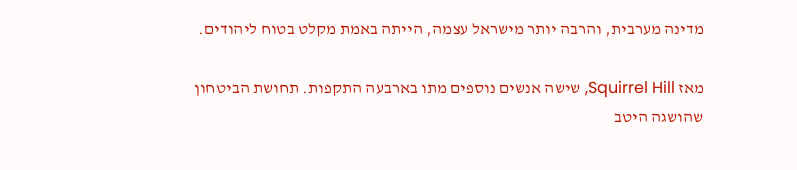מדינה מערבית, והרבה יותר מישראל עצמה, הייתה באמת מקלט בטוח ליהודים.

מאז Squirrel Hill, שישה אנשים נוספים מתו בארבעה התקפות. תחושת הביטחון שהושגה היטב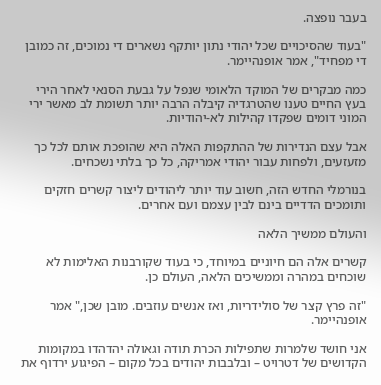בעבר נופצה.

"בעוד שהסיכויים שכל יהודי נתון יותקף נשארים די נמוכים, זה כמובן די מפחיד", אמר אופנהיימר.

כמה מבקרים של המוקד הלאומי שנפל על גבעת הסנאי לאחר הירי בעץ החיים טענו שהטרגדיה קיבלה הרבה יותר תשומת לב מאשר ירי המוני דומים שפקדו קהילות לא-יהודיות.

אבל עצם הנדירות של ההתקפות האלה היא שהופכת אותם לכל כך מזעזעים, ולפחות עבור יהודי אמריקה, כל כך בלתי נשכחים.

בנורמלי החדש הזה, חשוב עוד יותר ליהודים ליצור קשרים חזקים ותומכים הדדיים בינם לבין עצמם ועם אחרים.

והעולם ממשיך הלאה

קשרים אלה הם חיוניים במיוחד, כי בעוד שקורבנות האלימות לא שוכחים במהרה וממשיכים הלאה, העולם כן.

"זה פרץ קצר של סולידריות, ואז אנשים עוזבים. מובן שכן," אמר אופנהיימר.

אני חושד שלמרות שתפילות הכרת תודה וגאולה יהדהדו במקומות הקדושים של דטרויט – ובלבבות יהודים בכל מקום – הפיגוע ירדוף את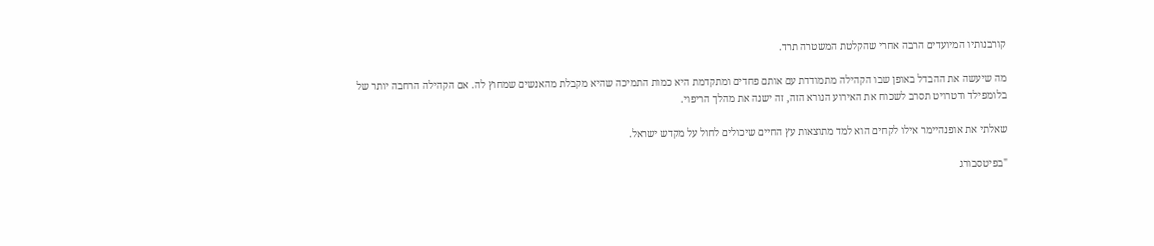קורבנותיו המיועדים הרבה אחרי שהקלטת המשטרה תרד.

מה שיעשה את ההבדל באופן שבו הקהילה מתמודדת עם אותם פחדים ומתקדמת היא כמות התמיכה שהיא מקבלת מהאנשים שמחוץ לה. אם הקהילה הרחבה יותר של בלומפילד ודטרויט תסרב לשכוח את האירוע הנורא הזה, זה ישנה את מהלך הריפוי.

שאלתי את אופנהיימר אילו לקחים הוא למד מתוצאות עץ החיים שיכולים לחול על מקדש ישראל.

"בפיטסבורג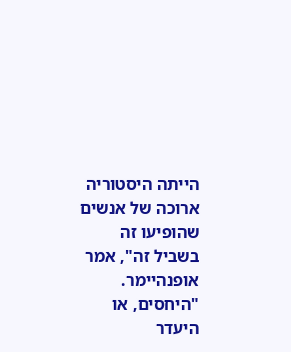הייתה היסטוריה ארוכה של אנשים שהופיעו זה בשביל זה", אמר אופנהיימר. "היחסים, או היעדר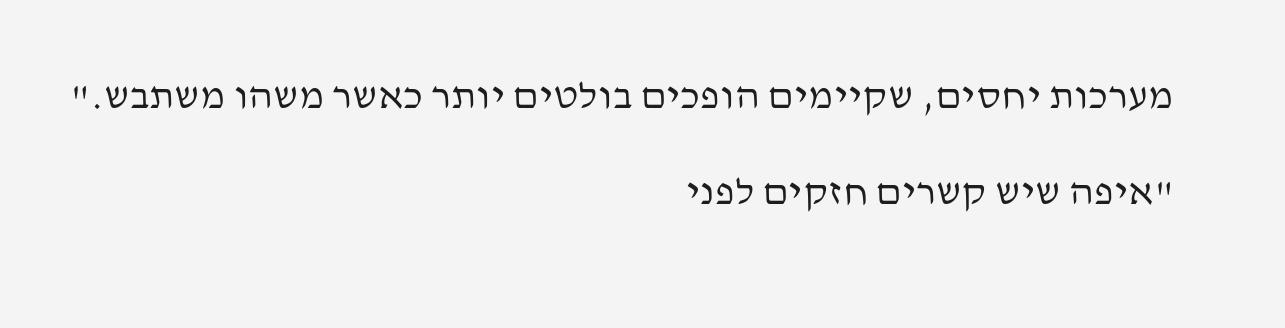מערכות יחסים, שקיימים הופכים בולטים יותר כאשר משהו משתבש."

"איפה שיש קשרים חזקים לפני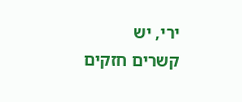ירי, יש קשרים חזקים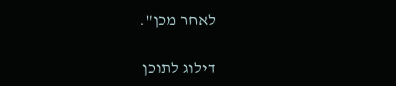לאחר מכן".

דילוג לתוכן